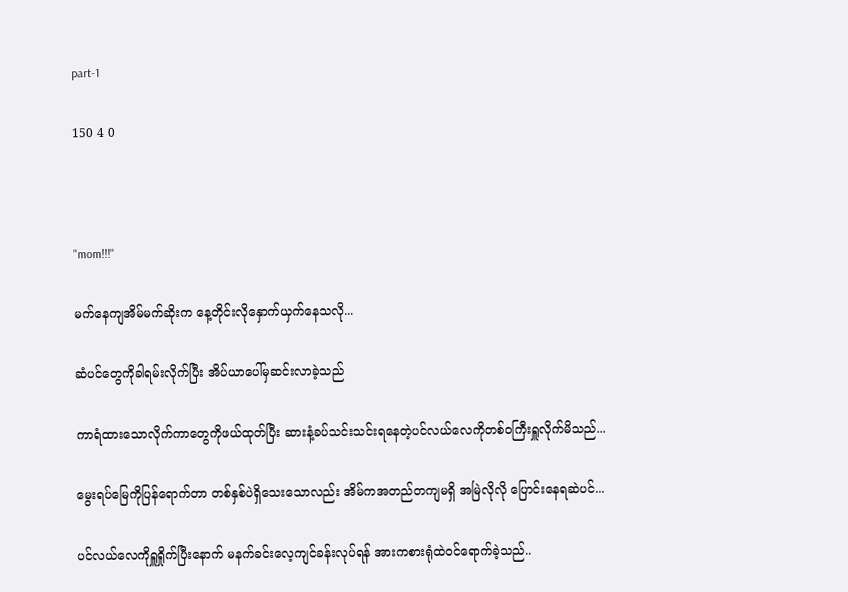part-1

150 4 0



"mom!!!"

မက်နေကျအိမ်မက်ဆိုးက နေ့တိုင်းလိုနှောက်ယှက်နေသလို...

ဆံပင်တွေကိုခါရမ်းလိုက်ပြီး အိပ်ယာပေါ်မှဆင်းလာခဲ့သည်

ကာရံထားသောလိုက်ကာတွေကိုဖယ်ထုတ်ပြီး ဆားနံ့ခပ်သင်းသင်းရနေတဲ့ပင်လယ်လေကိုတစ်ဝကြီးရှူလိုက်မိသည်...

မွေးရပ်မြေကိုပြန်ရောက်တာ တစ်နှစ်ပဲရှိသေးသောလည်း အိမ်ကအတည်တကျမရှိ အမြဲလိုလို ပြောင်းနေရဆဲပင်...

ပင်လယ်လေကိုရှူရှိုက်ပြီးနောက် မနက်ခင်းလေ့ကျင်ခန်းလုပ်ရန် အားကစားရုံထဲဝင်ရောက်ခဲ့သည်..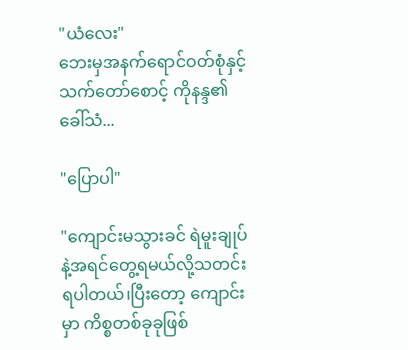"ယံလေး"
ဘေးမှအနက်ရောင်ဝတ်စုံနှင့်သက်တော်စောင့် ကိုနန္ဒ၏ခေါ်သံ...

"ပြောပါ"

"ကျောင်းမသွားခင် ရဲမူးချုပ်နဲ့အရင်တွေ့ရမယ်လို့သတင်းရပါတယ်၊ပြီးတော့ ကျောင်းမှာ ကိစ္စတစ်ခုခုဖြစ်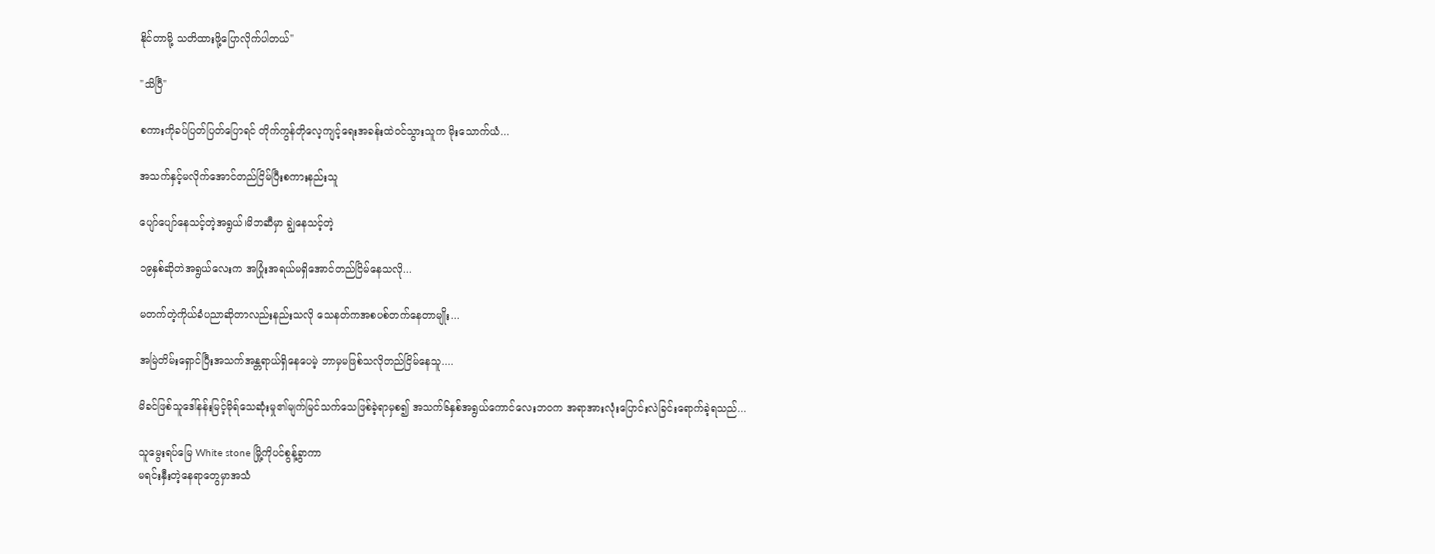နိုင်တာမို့ သတိထားဖို့ပြောလိုက်ပါတယ်"

"သိပြီ"

စကားကိုခပ်ပြတ်ပြတ်ပြောရင် တိုက်ကွန်တိုလေ့ကျင့်ရေးအခန်းထဲဝင်သွားသူက မိုးသောက်ယံ...

အသက်နှင့်မလိုက်အောင်တည်ငြိမ်ပြီးစကားနည်းသူ

ပျော်ပျော်နေသင့်တဲ့အရွယ်၊မိဘဆီမှာ ချွဲနေသင့်တဲ့

၁၉နှစ်ဆိုတဲအရွယ်လေးက အပြုံးအရယ်မရှိအောင်တည်ငြိမ်နေသလို...

မတက်တဲ့ကိုယ်ခံပညာဆိုတာလည်းနည်းသလို သေနတ်ကအစပစ်တက်နေတာမျိုး...

အမြဲတိမ်းရှောင်ပြီးအသက်အန္တရာယ်ရှိနေပေမဲ့ ဘာမှမဖြစ်သလိုတည်ငြိမ်နေသူ....

မိခင်ဖြစ်သူဒေါ်နန်းမြင့်မိုရ်သေဆုံးမှု၏မျက်မြင်သက်သေဖြစ်ခဲ့ရာမှစ၍ အသက်၆နှစ်အရွယ်ကောင်လေးဘဝက အရာအားလုံးပြောင်းလဲခြင်းရောက်ခဲ့ရသည်...

သူမွေးရပ်မြေ White stone မြို့ကိုပင်စွန့်ခွာကာ
မရင်းနှီးတဲ့နေရာတွေမှာအသံ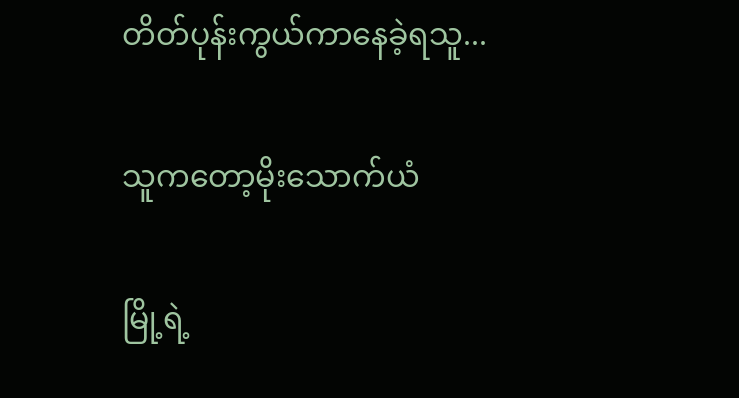တိတ်ပုန်းကွယ်ကာနေခဲ့ရသူ...

သူကတော့မိုးသောက်ယံ

မြို့ရဲ့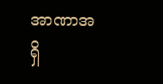အာဏာအရှိ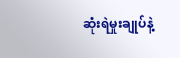ဆုံးရဲမှုးချုပ်နဲ့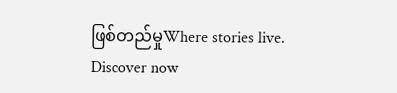ဖြစ်တည်မှုWhere stories live. Discover now